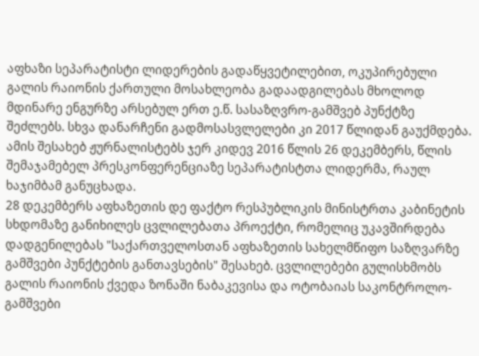აფხაზი სეპარატისტი ლიდერების გადაწყვეტილებით, ოკუპირებული გალის რაიონის ქართული მოსახლეობა გადაადგილებას მხოლოდ მდინარე ენგურზე არსებულ ერთ ე.წ. სასაზღვრო-გამშვებ პუნქტზე შეძლებს. სხვა დანარჩენი გადმოსასვლელები კი 2017 წლიდან გაუქმდება. ამის შესახებ ჟურნალისტებს ჯერ კიდევ 2016 წლის 26 დეკემბერს, წლის შემაჯამებელ პრესკონფერენციაზე სეპარატისტთა ლიდერმა, რაულ ხაჯიმბამ განუცხადა.
28 დეკემბერს აფხაზეთის დე ფაქტო რესპუბლიკის მინისტრთა კაბინეტის სხდომაზე განიხილეს ცვლილებათა პროექტი, რომელიც უკავშირდება დადგენილებას "საქართველოსთან აფხაზეთის სახელმწიფო საზღვარზე გამშვები პუნქტების განთავსების" შესახებ. ცვლილებები გულისხმობს გალის რაიონის ქვედა ზონაში ნაბაკევისა და ოტობაიას საკონტროლო-გამშვები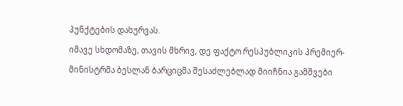პუნქტების დახურვას.
იმავე სხდომაზე, თავის მხრივ, დე ფაქტო რესპუბლიკის პრემიერ-მინისტრმა ბესლან ბარციცმა შესაძლებლად მიიჩნია გამშვები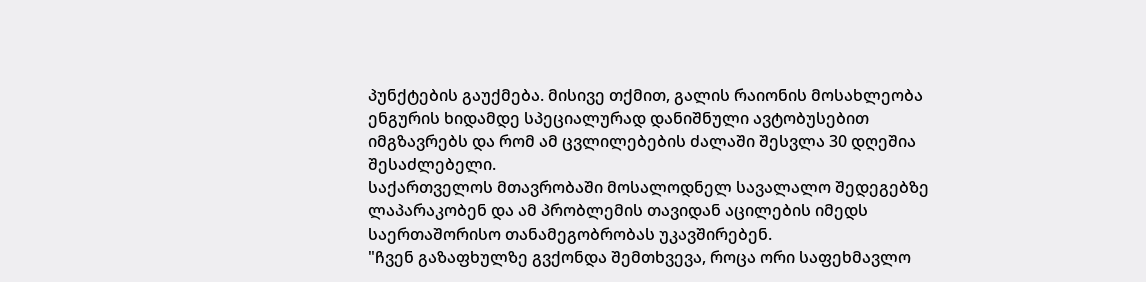პუნქტების გაუქმება. მისივე თქმით, გალის რაიონის მოსახლეობა ენგურის ხიდამდე სპეციალურად დანიშნული ავტობუსებით იმგზავრებს და რომ ამ ცვლილებების ძალაში შესვლა 30 დღეშია შესაძლებელი.
საქართველოს მთავრობაში მოსალოდნელ სავალალო შედეგებზე ლაპარაკობენ და ამ პრობლემის თავიდან აცილების იმედს საერთაშორისო თანამეგობრობას უკავშირებენ.
"ჩვენ გაზაფხულზე გვქონდა შემთხვევა, როცა ორი საფეხმავლო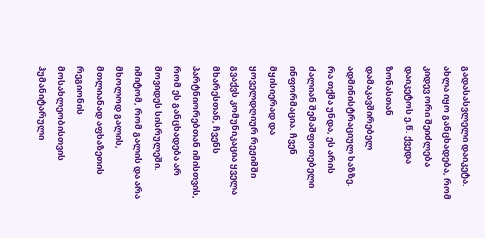გადასასვლელი დაიკეტა. ახლა იყო განცხადება, რომ კიდევ ორი შეიძლება დაიკეტოს ე.წ. ქვედა ზონასთან დამაკავშირებელ ადმინისტრაციულ ხაზზე. რა თქმა უნდა, ეს არის ძალიან შემაშფოთებელი ინფორმაცია. ჩვენ მყისიერად და ყოველდღიურ რეჟიმში გვაქვს კომუნიკაცია ყველა მხარესთან, ჩვენს პარტნიორებთან იმისთვის, რომ ეს განცხადება არ მოვიდეს სისრულეში. იმიტომ, რომ გალის და არა მხოლოდ გალის, მთლიანად აფხაზეთის რეგიონის მოსახლეობისთვის ჰუმანიტარული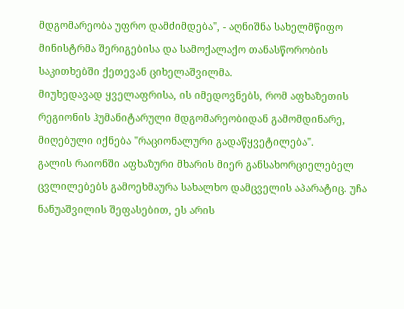მდგომარეობა უფრო დამძიმდება", - აღნიშნა სახელმწიფო მინისტრმა შერიგებისა და სამოქალაქო თანასწორობის საკითხებში ქეთევან ციხელაშვილმა.
მიუხედავად ყველაფრისა, ის იმედოვნებს, რომ აფხაზეთის რეგიონის ჰუმანიტარული მდგომარეობიდან გამომდინარე, მიღებული იქნება "რაციონალური გადაწყვეტილება".
გალის რაიონში აფხაზური მხარის მიერ განსახორციელებელ ცვლილებებს გამოეხმაურა სახალხო დამცველის აპარატიც. უჩა ნანუაშვილის შეფასებით, ეს არის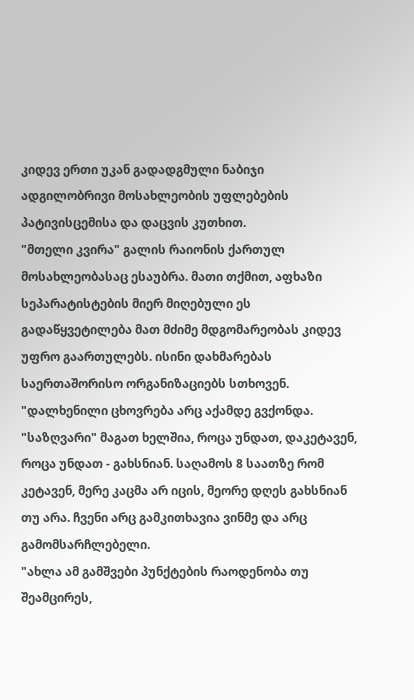კიდევ ერთი უკან გადადგმული ნაბიჯი ადგილობრივი მოსახლეობის უფლებების პატივისცემისა და დაცვის კუთხით.
"მთელი კვირა" გალის რაიონის ქართულ მოსახლეობასაც ესაუბრა. მათი თქმით, აფხაზი სეპარატისტების მიერ მიღებული ეს გადაწყვეტილება მათ მძიმე მდგომარეობას კიდევ უფრო გაართულებს. ისინი დახმარებას საერთაშორისო ორგანიზაციებს სთხოვენ.
"დალხენილი ცხოვრება არც აქამდე გვქონდა. "საზღვარი" მაგათ ხელშია, როცა უნდათ, დაკეტავენ, როცა უნდათ - გახსნიან. საღამოს 8 საათზე რომ კეტავენ, მერე კაცმა არ იცის, მეორე დღეს გახსნიან თუ არა. ჩვენი არც გამკითხავია ვინმე და არც გამომსარჩლებელი.
"ახლა ამ გამშვები პუნქტების რაოდენობა თუ შეამცირეს,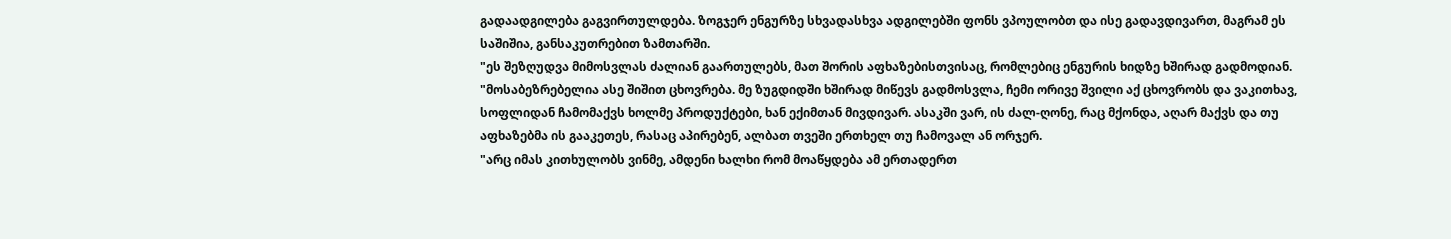გადაადგილება გაგვირთულდება. ზოგჯერ ენგურზე სხვადასხვა ადგილებში ფონს ვპოულობთ და ისე გადავდივართ, მაგრამ ეს საშიშია, განსაკუთრებით ზამთარში.
"ეს შეზღუდვა მიმოსვლას ძალიან გაართულებს, მათ შორის აფხაზებისთვისაც, რომლებიც ენგურის ხიდზე ხშირად გადმოდიან.
"მოსაბეზრებელია ასე შიშით ცხოვრება. მე ზუგდიდში ხშირად მიწევს გადმოსვლა, ჩემი ორივე შვილი აქ ცხოვრობს და ვაკითხავ, სოფლიდან ჩამომაქვს ხოლმე პროდუქტები, ხან ექიმთან მივდივარ. ასაკში ვარ, ის ძალ-ღონე, რაც მქონდა, აღარ მაქვს და თუ აფხაზებმა ის გააკეთეს, რასაც აპირებენ, ალბათ თვეში ერთხელ თუ ჩამოვალ ან ორჯერ.
"არც იმას კითხულობს ვინმე, ამდენი ხალხი რომ მოაწყდება ამ ერთადერთ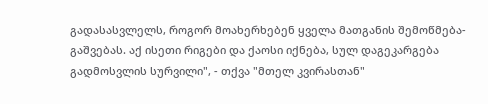გადასასვლელს, როგორ მოახერხებენ ყველა მათგანის შემოწმება-გაშვებას. აქ ისეთი რიგები და ქაოსი იქნება, სულ დაგეკარგება გადმოსვლის სურვილი", - თქვა "მთელ კვირასთან"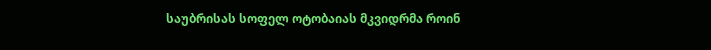საუბრისას სოფელ ოტობაიას მკვიდრმა როინ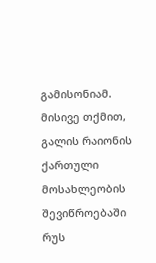გამისონიამ.
მისივე თქმით, გალის რაიონის ქართული მოსახლეობის შევიწროებაში რუს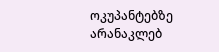ოკუპანტებზე არანაკლებ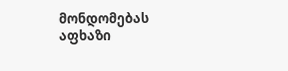მონდომებას აფხაზი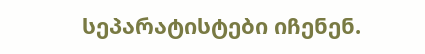სეპარატისტები იჩენენ.